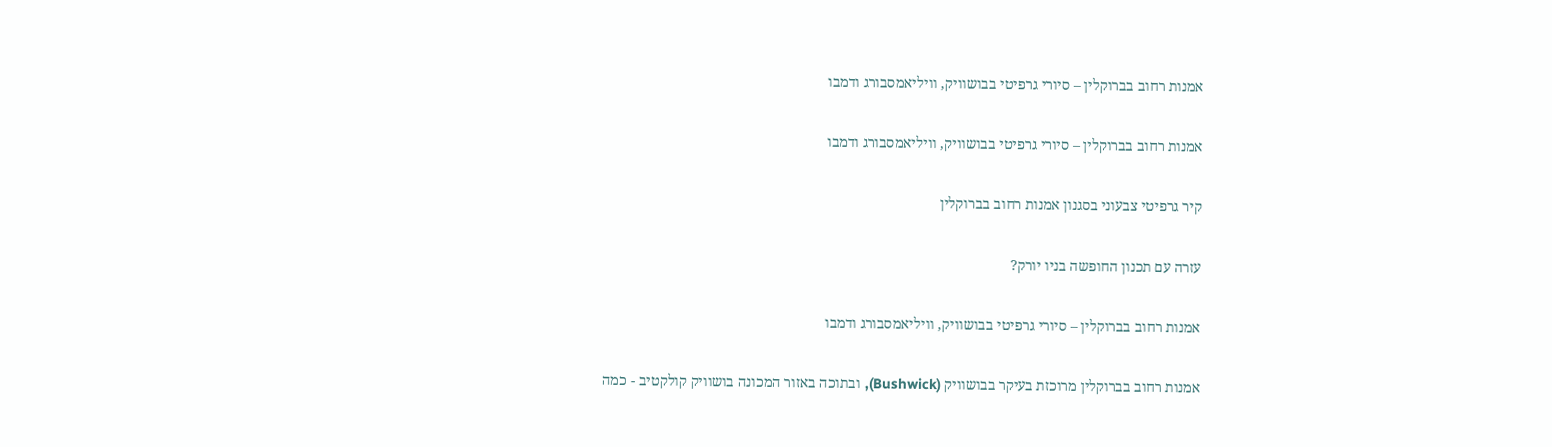אמנות רחוב בברוקלין – סיורי גרפיטי בבושוויק, וויליאמסבורג ודמבו

אמנות רחוב בברוקלין – סיורי גרפיטי בבושוויק, וויליאמסבורג ודמבו

קיר גרפיטי צבעוני בסגנון אמנות רחוב בברוקלין

עזרה עם תכנון החופשה בניו יורק?

אמנות רחוב בברוקלין – סיורי גרפיטי בבושוויק, וויליאמסבורג ודמבו

אמנות רחוב בברוקלין מרוכזת בעיקר בבושוויק (Bushwick), ובתוכה באזור המכונה בושוויק קולקטיב - כמה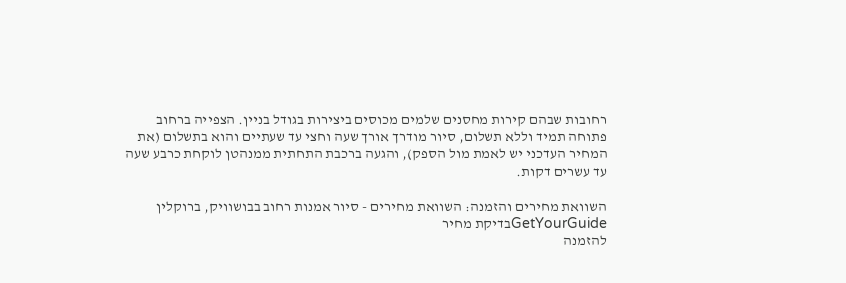רחובות שבהם קירות מחסנים שלמים מכוסים ביצירות בגודל בניין. הצפייה ברחוב פתוחה תמיד וללא תשלום, סיור מודרך אורך שעה וחצי עד שעתיים והוא בתשלום (את המחיר העדכני יש לאמת מול הספק), והגעה ברכבת התחתית ממנהטן לוקחת כרבע שעה עד עשרים דקות.

השוואת מחירים והזמנה: השוואת מחירים - סיור אמנות רחוב בבושוויק, ברוקלין
GetYourGuideבדיקת מחיר
להזמנה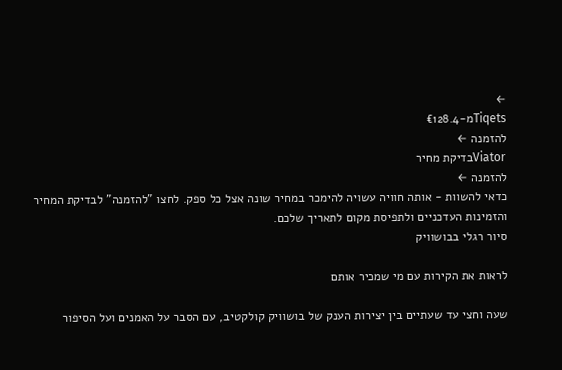←
Tiqetsמ-€128.4
להזמנה ←
Viatorבדיקת מחיר
להזמנה ←
כדאי להשוות - אותה חוויה עשויה להימכר במחיר שונה אצל כל ספק. לחצו "להזמנה" לבדיקת המחיר והזמינות העדכניים ולתפיסת מקום לתאריך שלכם.
סיור רגלי בבושוויק

לראות את הקירות עם מי שמכיר אותם

שעה וחצי עד שעתיים בין יצירות הענק של בושוויק קולקטיב, עם הסבר על האמנים ועל הסיפור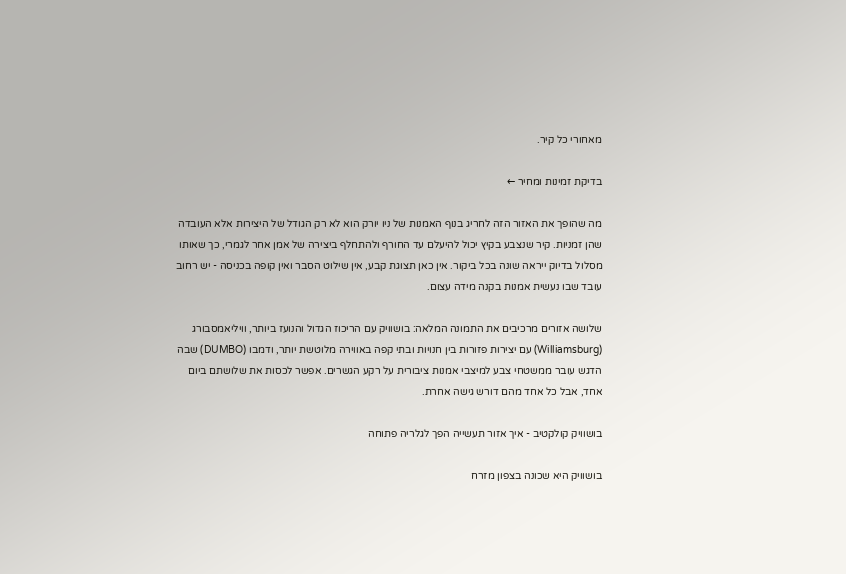מאחורי כל קיר.

בדיקת זמינות ומחיר ←

מה שהופך את האזור הזה לחריג בנוף האמנות של ניו יורק הוא לא רק הגודל של היצירות אלא העובדה שהן זמניות. קיר שנצבע בקיץ יכול להיעלם עד החורף ולהתחלף ביצירה של אמן אחר לגמרי, כך שאותו מסלול בדיוק ייראה שונה בכל ביקור. אין כאן תצוגת קבע, אין שילוט הסבר ואין קופה בכניסה - יש רחוב עובד שבו נעשית אמנות בקנה מידה עצום.

שלושה אזורים מרכיבים את התמונה המלאה: בושוויק עם הריכוז הגדול והנועז ביותר, וויליאמסבורג (Williamsburg) עם יצירות פזורות בין חנויות ובתי קפה באווירה מלוטשת יותר, ודמבו (DUMBO) שבה הדגש עובר ממשטחי צבע למיצבי אמנות ציבורית על רקע הגשרים. אפשר לכסות את שלושתם ביום אחד, אבל כל אחד מהם דורש גישה אחרת.

בושוויק קולקטיב - איך אזור תעשייה הפך לגלריה פתוחה

בושוויק היא שכונה בצפון מזרח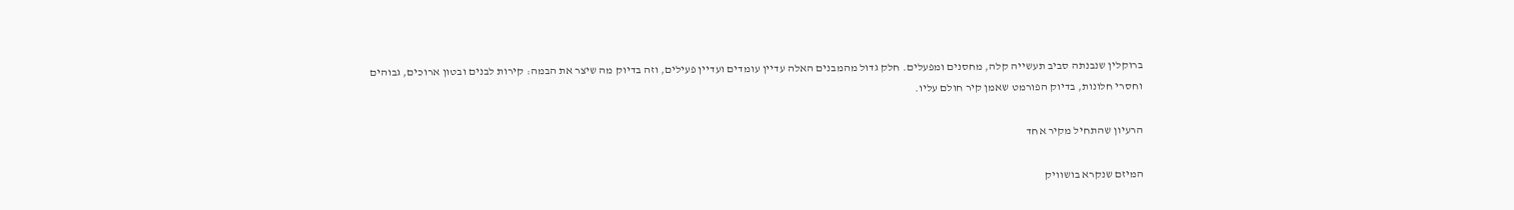ברוקלין שנבנתה סביב תעשייה קלה, מחסנים ומפעלים. חלק גדול מהמבנים האלה עדיין עומדים ועדיין פעילים, וזה בדיוק מה שיצר את הבמה: קירות לבנים ובטון ארוכים, גבוהים וחסרי חלונות, בדיוק הפורמט שאמן קיר חולם עליו.

הרעיון שהתחיל מקיר אחד

המיזם שנקרא בושוויק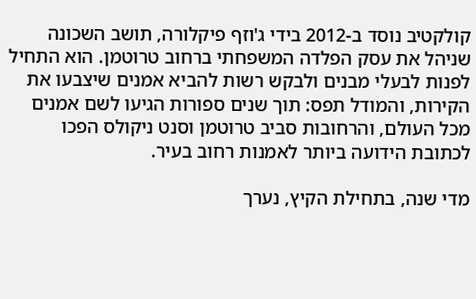קולקטיב נוסד ב-2012 בידי ג'וזף פיקלורה, תושב השכונה שניהל את עסק הפלדה המשפחתי ברחוב טרוטמן. הוא התחיל לפנות לבעלי מבנים ולבקש רשות להביא אמנים שיצבעו את הקירות, והמודל תפס: תוך שנים ספורות הגיעו לשם אמנים מכל העולם, והרחובות סביב טרוטמן וסנט ניקולס הפכו לכתובת הידועה ביותר לאמנות רחוב בעיר.

מדי שנה, בתחילת הקיץ, נערך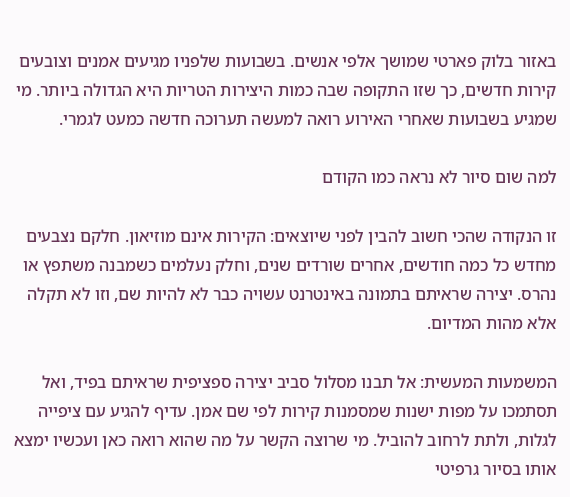באזור בלוק פארטי שמושך אלפי אנשים. בשבועות שלפניו מגיעים אמנים וצובעים קירות חדשים, כך שזו התקופה שבה כמות היצירות הטריות היא הגדולה ביותר. מי שמגיע בשבועות שאחרי האירוע רואה למעשה תערוכה חדשה כמעט לגמרי.

למה שום סיור לא נראה כמו הקודם

זו הנקודה שהכי חשוב להבין לפני שיוצאים: הקירות אינם מוזיאון. חלקם נצבעים מחדש כל כמה חודשים, אחרים שורדים שנים, וחלק נעלמים כשמבנה משתפץ או נהרס. יצירה שראיתם בתמונה באינטרנט עשויה כבר לא להיות שם, וזו לא תקלה אלא מהות המדיום.

המשמעות המעשית: אל תבנו מסלול סביב יצירה ספציפית שראיתם בפיד, ואל תסתמכו על מפות ישנות שמסמנות קירות לפי שם אמן. עדיף להגיע עם ציפייה לגלות, ולתת לרחוב להוביל. מי שרוצה הקשר על מה שהוא רואה כאן ועכשיו ימצא אותו בסיור גרפיטי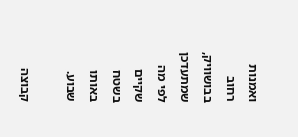ואמנות רחוב בבושוויק, שמתעדכן לפי מה שקיים בשטח באותו שבוע.

קבוצה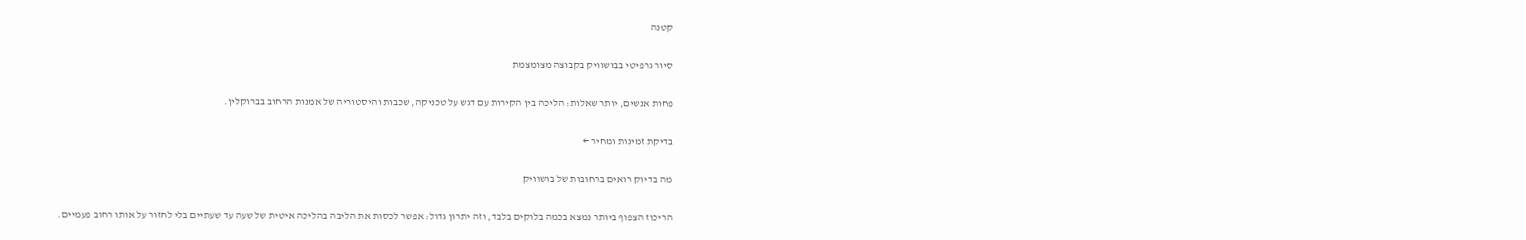קטנה

סיור גרפיטי בבושוויק בקבוצה מצומצמת

פחות אנשים, יותר שאלות: הליכה בין הקירות עם דגש על טכניקה, שכבות והיסטוריה של אמנות הרחוב בברוקלין.

בדיקת זמינות ומחיר ←

מה בדיוק רואים ברחובות של בושוויק

הריכוז הצפוף ביותר נמצא בכמה בלוקים בלבד, וזה יתרון גדול: אפשר לכסות את הליבה בהליכה איטית של שעה עד שעתיים בלי לחזור על אותו רחוב פעמיים.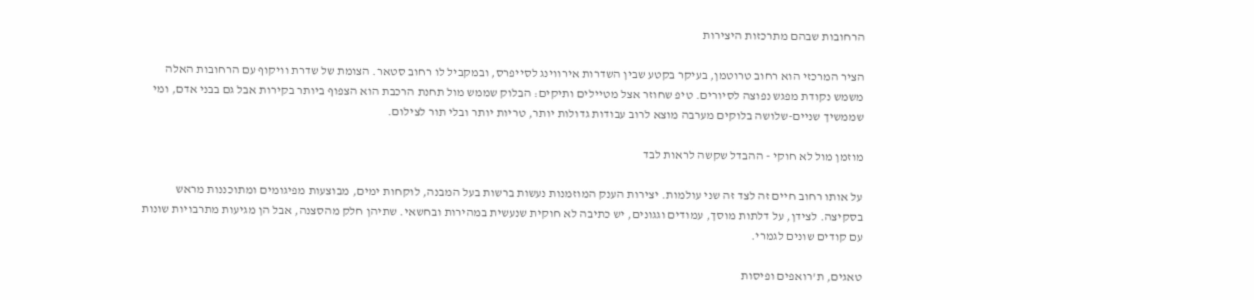הרחובות שבהם מתרכזות היצירות

הציר המרכזי הוא רחוב טרוטמן, בעיקר בקטע שבין השדרות אירווינג לסייפרס, ובמקביל לו רחוב סטאר. הצומת של שדרת וויקוף עם הרחובות האלה משמש נקודת מפגש נפוצה לסיורים. טיפ שחוזר אצל מטיילים ותיקים: הבלוק שממש מול תחנת הרכבת הוא הצפוף ביותר בקירות אבל גם בבני אדם, ומי שממשיך שניים-שלושה בלוקים מערבה מוצא לרוב עבודות גדולות יותר, טריות יותר ובלי תור לצילום.

מוזמן מול לא חוקי - ההבדל שקשה לראות לבד

על אותו רחוב חיים זה לצד זה שני עולמות. יצירות הענק המוזמנות נעשות ברשות בעל המבנה, לוקחות ימים, מבוצעות מפיגומים ומתוכננות מראש בסקיצה. לצידן, על דלתות מוסך, עמודים וגגונים, יש כתיבה לא חוקית שנעשית במהירות ובחשאי. שתיהן חלק מהסצנה, אבל הן מגיעות מתרבויות שונות עם קודים שונים לגמרי.

טאגים, ת'רואפים ופיסות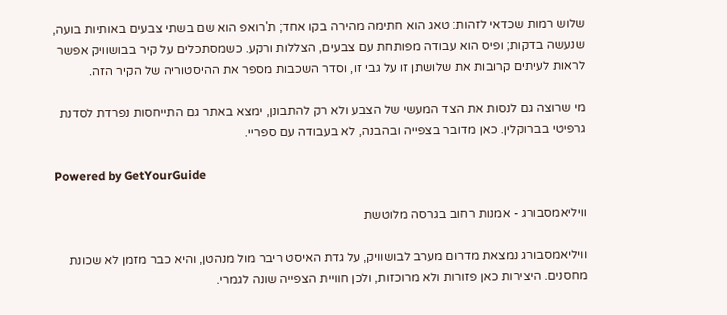שלוש רמות שכדאי לזהות: טאג הוא חתימה מהירה בקו אחד; ת'רואפ הוא שם בשתי צבעים באותיות בועה, שנעשה בדקות; ופיס הוא עבודה מפותחת עם צבעים, הצללות ורקע. כשמסתכלים על קיר בבושוויק אפשר לראות לעיתים קרובות את שלושתן זו על גבי זו, וסדר השכבות מספר את ההיסטוריה של הקיר הזה.

מי שרוצה גם לנסות את הצד המעשי של הצבע ולא רק להתבונן, ימצא באתר גם התייחסות נפרדת לסדנת גרפיטי בברוקלין. כאן מדובר בצפייה ובהבנה, לא בעבודה עם ספריי.

Powered by GetYourGuide

וויליאמסבורג - אמנות רחוב בגרסה מלוטשת

וויליאמסבורג נמצאת מדרום מערב לבושוויק, על גדת האיסט ריבר מול מנהטן, והיא כבר מזמן לא שכונת מחסנים. היצירות כאן פזורות ולא מרוכזות, ולכן חוויית הצפייה שונה לגמרי.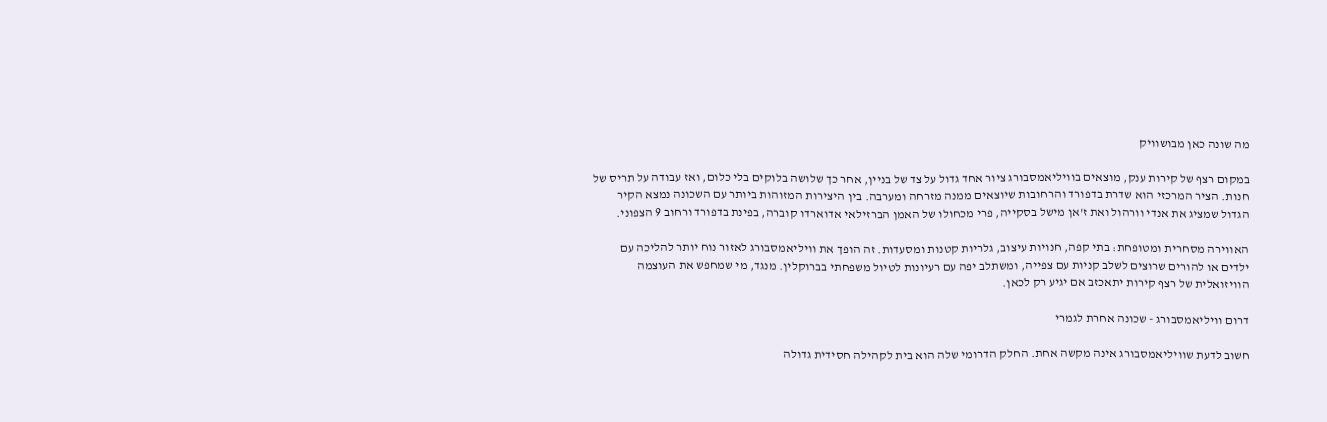מה שונה כאן מבושוויק

במקום רצף של קירות ענק, מוצאים בוויליאמסבורג ציור אחד גדול על צד של בניין, אחר כך שלושה בלוקים בלי כלום, ואז עבודה על תריס של חנות. הציר המרכזי הוא שדרת בדפורד והרחובות שיוצאים ממנה מזרחה ומערבה. בין היצירות המזוהות ביותר עם השכונה נמצא הקיר הגדול שמציג את אנדי וורהול ואת ז'אן מישל בסקייה, פרי מכחולו של האמן הברזילאי אדוארדו קוברה, בפינת בדפורד ורחוב 9 הצפוני.

האווירה מסחרית ומטופחת: בתי קפה, חנויות עיצוב, גלריות קטנות ומסעדות. זה הופך את וויליאמסבורג לאזור נוח יותר להליכה עם ילדים או להורים שרוצים לשלב קניות עם צפייה, ומשתלב יפה עם רעיונות לטיול משפחתי בברוקלין. מנגד, מי שמחפש את העוצמה הוויזואלית של רצף קירות יתאכזב אם יגיע רק לכאן.

דרום וויליאמסבורג - שכונה אחרת לגמרי

חשוב לדעת שוויליאמסבורג אינה מקשה אחת. החלק הדרומי שלה הוא בית לקהילה חסידית גדולה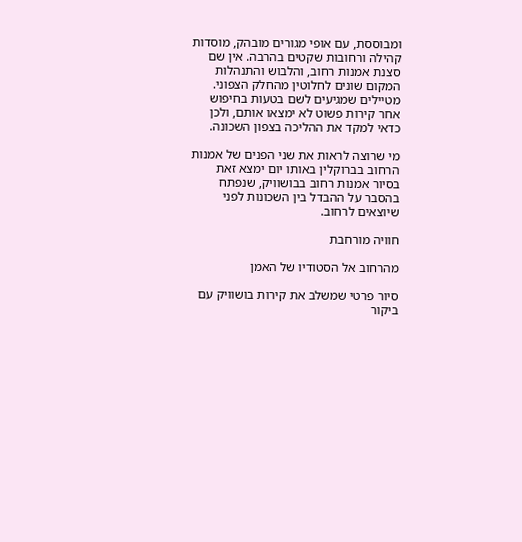ומבוססת, עם אופי מגורים מובהק, מוסדות קהילה ורחובות שקטים בהרבה. אין שם סצנת אמנות רחוב, והלבוש והתנהלות המקום שונים לחלוטין מהחלק הצפוני. מטיילים שמגיעים לשם בטעות בחיפוש אחר קירות פשוט לא ימצאו אותם, ולכן כדאי למקד את ההליכה בצפון השכונה.

מי שרוצה לראות את שני הפנים של אמנות הרחוב בברוקלין באותו יום ימצא זאת בסיור אמנות רחוב בבושוויק, שנפתח בהסבר על ההבדל בין השכונות לפני שיוצאים לרחוב.

חוויה מורחבת

מהרחוב אל הסטודיו של האמן

סיור פרטי שמשלב את קירות בושוויק עם ביקור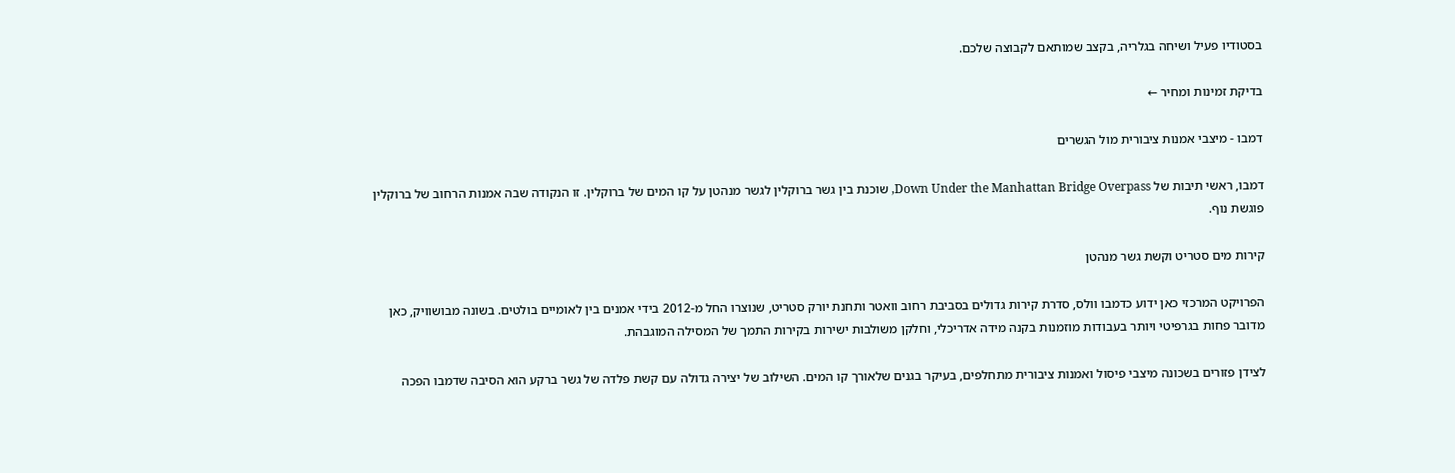בסטודיו פעיל ושיחה בגלריה, בקצב שמותאם לקבוצה שלכם.

בדיקת זמינות ומחיר ←

דמבו - מיצבי אמנות ציבורית מול הגשרים

דמבו, ראשי תיבות של Down Under the Manhattan Bridge Overpass, שוכנת בין גשר ברוקלין לגשר מנהטן על קו המים של ברוקלין. זו הנקודה שבה אמנות הרחוב של ברוקלין פוגשת נוף.

קירות מים סטריט וקשת גשר מנהטן

הפרויקט המרכזי כאן ידוע כדמבו וולס, סדרת קירות גדולים בסביבת רחוב וואטר ותחנת יורק סטריט, שנוצרו החל מ-2012 בידי אמנים בין לאומיים בולטים. בשונה מבושוויק, כאן מדובר פחות בגרפיטי ויותר בעבודות מוזמנות בקנה מידה אדריכלי, וחלקן משולבות ישירות בקירות התמך של המסילה המוגבהת.

לצידן פזורים בשכונה מיצבי פיסול ואמנות ציבורית מתחלפים, בעיקר בגנים שלאורך קו המים. השילוב של יצירה גדולה עם קשת פלדה של גשר ברקע הוא הסיבה שדמבו הפכה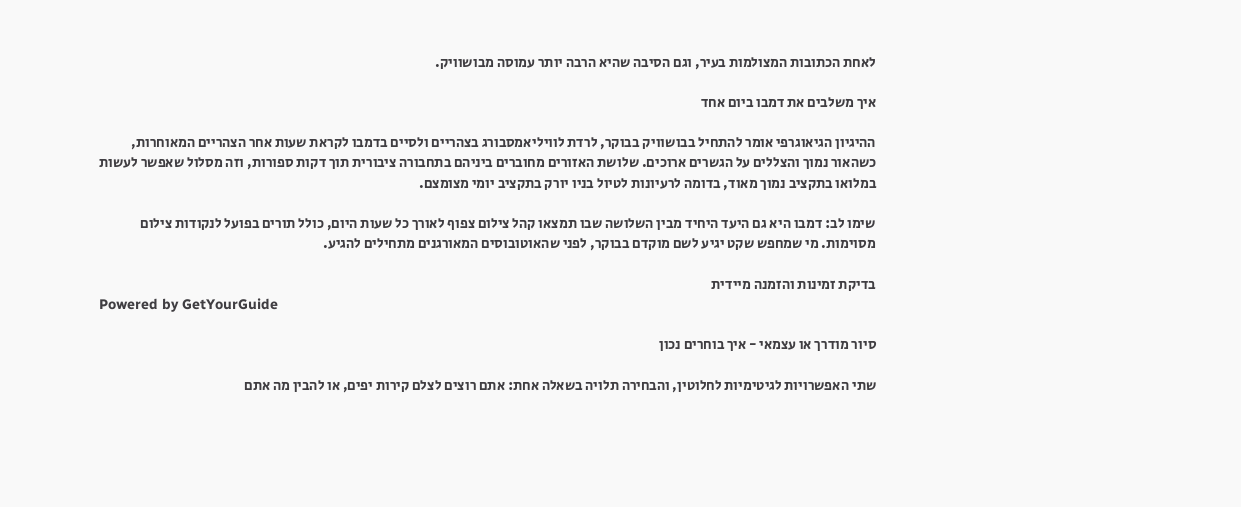לאחת הכתובות המצולמות בעיר, וגם הסיבה שהיא הרבה יותר עמוסה מבושוויק.

איך משלבים את דמבו ביום אחד

ההיגיון הגיאוגרפי אומר להתחיל בבושוויק בבוקר, לרדת לוויליאמסבורג בצהריים ולסיים בדמבו לקראת שעות אחר הצהריים המאוחרות, כשהאור נמוך והצללים על הגשרים ארוכים. שלושת האזורים מחוברים ביניהם בתחבורה ציבורית תוך דקות ספורות, וזה מסלול שאפשר לעשות במלואו בתקציב נמוך מאוד, בדומה לרעיונות לטיול בניו יורק בתקציב יומי מצומצם.

שימו לב: דמבו היא גם היעד היחיד מבין השלושה שבו תמצאו קהל צילום צפוף לאורך כל שעות היום, כולל תורים בפועל לנקודות צילום מסוימות. מי שמחפש שקט יגיע לשם מוקדם בבוקר, לפני שהאוטובוסים המאורגנים מתחילים להגיע.

בדיקת זמינות והזמנה מיידית
Powered by GetYourGuide

סיור מודרך או עצמאי - איך בוחרים נכון

שתי האפשרויות לגיטימיות לחלוטין, והבחירה תלויה בשאלה אחת: אתם רוצים לצלם קירות יפים, או להבין מה אתם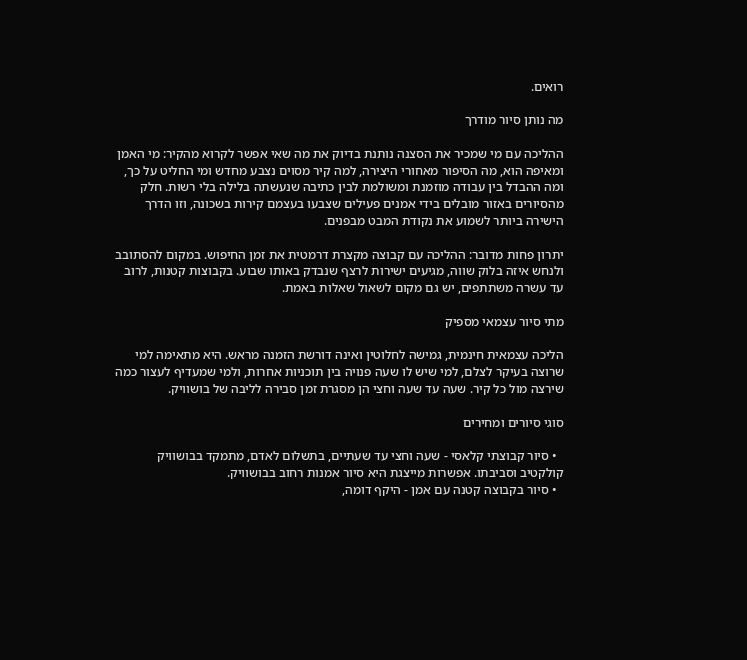רואים.

מה נותן סיור מודרך

ההליכה עם מי שמכיר את הסצנה נותנת בדיוק את מה שאי אפשר לקרוא מהקיר: מי האמן ומאיפה הוא, מה הסיפור מאחורי היצירה, למה קיר מסוים נצבע מחדש ומי החליט על כך, ומה ההבדל בין עבודה מוזמנת ומשולמת לבין כתיבה שנעשתה בלילה בלי רשות. חלק מהסיורים באזור מובלים בידי אמנים פעילים שצבעו בעצמם קירות בשכונה, וזו הדרך הישירה ביותר לשמוע את נקודת המבט מבפנים.

יתרון פחות מדובר: ההליכה עם קבוצה מקצרת דרמטית את זמן החיפוש. במקום להסתובב ולנחש איזה בלוק שווה, מגיעים ישירות לרצף שנבדק באותו שבוע. בקבוצות קטנות, לרוב עד עשרה משתתפים, יש גם מקום לשאול שאלות באמת.

מתי סיור עצמאי מספיק

הליכה עצמאית חינמית, גמישה לחלוטין ואינה דורשת הזמנה מראש. היא מתאימה למי שרוצה בעיקר לצלם, למי שיש לו שעה פנויה בין תוכניות אחרות, ולמי שמעדיף לעצור כמה שירצה מול כל קיר. שעה עד שעה וחצי הן מסגרת זמן סבירה לליבה של בושוויק.

סוגי סיורים ומחירים

  • סיור קבוצתי קלאסי - שעה וחצי עד שעתיים, בתשלום לאדם, מתמקד בבושוויק קולקטיב וסביבתו. אפשרות מייצגת היא סיור אמנות רחוב בבושוויק.
  • סיור בקבוצה קטנה עם אמן - היקף דומה,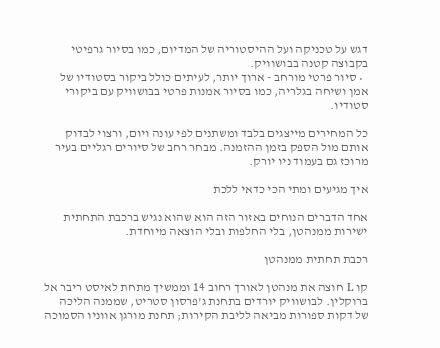דגש על טכניקה ועל ההיסטוריה של המדיום, כמו בסיור גרפיטי בקבוצה קטנה בבושוויק.
  • סיור פרטי מורחב - ארוך יותר, לעיתים כולל ביקור בסטודיו של אמן ושיחה בגלריה, כמו בסיור אמנות פרטי בבושוויק עם ביקורי סטודיו.

כל המחירים מייצגים בלבד ומשתנים לפי עונה ויום, ורצוי לבדוק אותם מול הספק בזמן ההזמנה. מבחר רחב של סיורים רגליים בעיר מרוכז גם בעמוד ניו יורק.

איך מגיעים ומתי הכי כדאי ללכת

אחד הדברים הנוחים באזור הזה הוא שהוא נגיש ברכבת התחתית ישירות ממנהטן, בלי החלפות ובלי הוצאה מיוחדת.

רכבת תחתית ממנהטן

קו L חוצה את מנהטן לאורך רחוב 14 וממשיך מתחת לאיסט ריבר אל ברוקלין. לבושוויק יורדים בתחנת ג'פרסון סטריט, שממנה הליכה של דקות ספורות מביאה לליבת הקירות; תחנת מורגן אווניו הסמוכה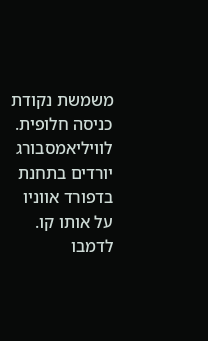משמשת נקודת כניסה חלופית. לוויליאמסבורג יורדים בתחנת בדפורד אווניו על אותו קו. לדמבו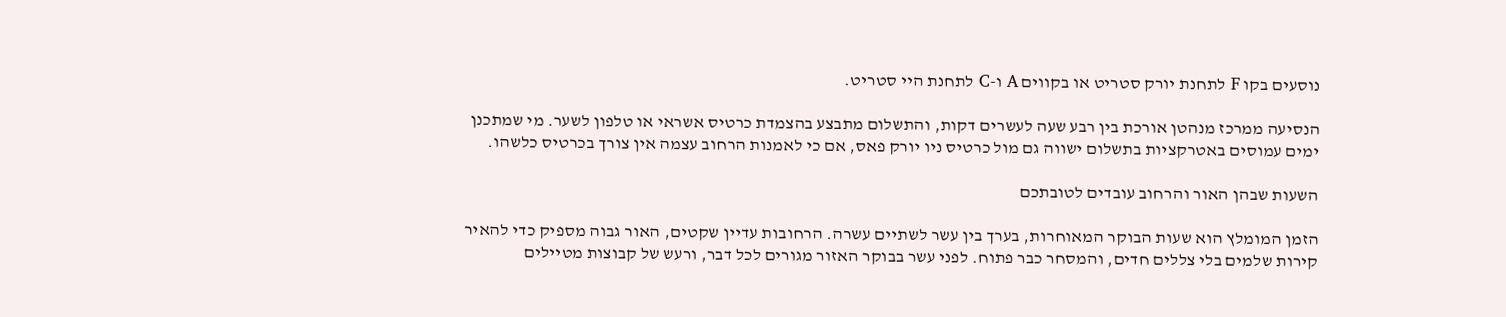נוסעים בקו F לתחנת יורק סטריט או בקווים A ו-C לתחנת היי סטריט.

הנסיעה ממרכז מנהטן אורכת בין רבע שעה לעשרים דקות, והתשלום מתבצע בהצמדת כרטיס אשראי או טלפון לשער. מי שמתכנן ימים עמוסים באטרקציות בתשלום ישווה גם מול כרטיס ניו יורק פאס, אם כי לאמנות הרחוב עצמה אין צורך בכרטיס כלשהו.

השעות שבהן האור והרחוב עובדים לטובתכם

הזמן המומלץ הוא שעות הבוקר המאוחרות, בערך בין עשר לשתיים עשרה. הרחובות עדיין שקטים, האור גבוה מספיק כדי להאיר קירות שלמים בלי צללים חדים, והמסחר כבר פתוח. לפני עשר בבוקר האזור מגורים לכל דבר, ורעש של קבוצות מטיילים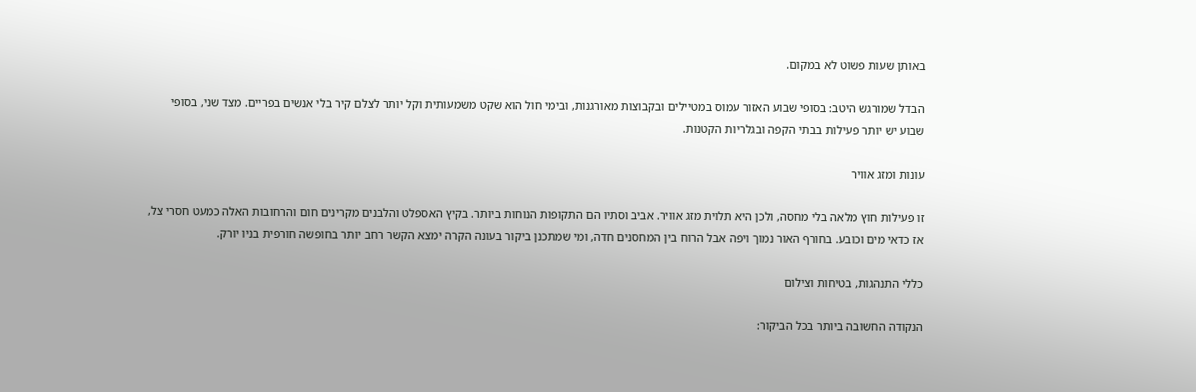באותן שעות פשוט לא במקום.

הבדל שמורגש היטב: בסופי שבוע האזור עמוס במטיילים ובקבוצות מאורגנות, ובימי חול הוא שקט משמעותית וקל יותר לצלם קיר בלי אנשים בפריים. מצד שני, בסופי שבוע יש יותר פעילות בבתי הקפה ובגלריות הקטנות.

עונות ומזג אוויר

זו פעילות חוץ מלאה בלי מחסה, ולכן היא תלוית מזג אוויר. אביב וסתיו הם התקופות הנוחות ביותר. בקיץ האספלט והלבנים מקרינים חום והרחובות האלה כמעט חסרי צל, אז כדאי מים וכובע. בחורף האור נמוך ויפה אבל הרוח בין המחסנים חדה, ומי שמתכנן ביקור בעונה הקרה ימצא הקשר רחב יותר בחופשה חורפית בניו יורק.

כללי התנהגות, בטיחות וצילום

הנקודה החשובה ביותר בכל הביקור: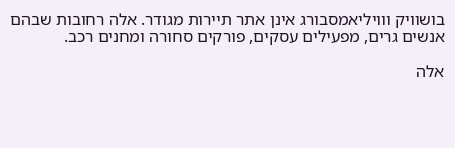בושוויק ווויליאמסבורג אינן אתר תיירות מגודר. אלה רחובות שבהם אנשים גרים, מפעילים עסקים, פורקים סחורה ומחנים רכב.

אלה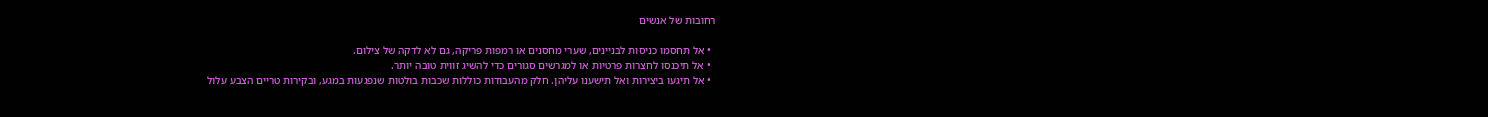רחובות של אנשים

  • אל תחסמו כניסות לבניינים, שערי מחסנים או רמפות פריקה, גם לא לדקה של צילום.
  • אל תיכנסו לחצרות פרטיות או למגרשים סגורים כדי להשיג זווית טובה יותר.
  • אל תיגעו ביצירות ואל תישענו עליהן. חלק מהעבודות כוללות שכבות בולטות שנפגעות במגע, ובקירות טריים הצבע עלול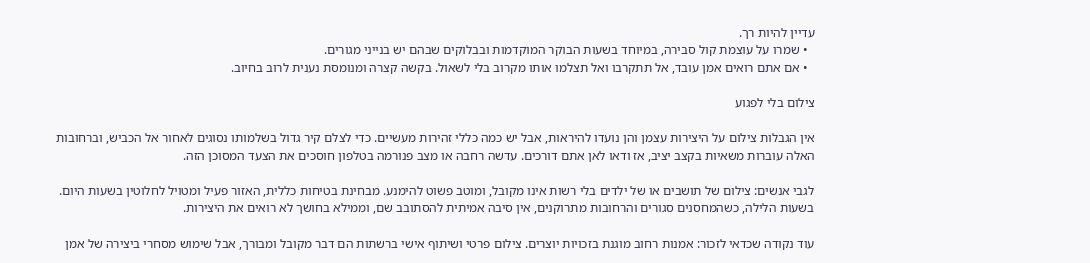עדיין להיות רך.
  • שמרו על עוצמת קול סבירה, במיוחד בשעות הבוקר המוקדמות ובבלוקים שבהם יש בנייני מגורים.
  • אם אתם רואים אמן עובד, אל תתקרבו ואל תצלמו אותו מקרוב בלי לשאול. בקשה קצרה ומנומסת נענית לרוב בחיוב.

צילום בלי לפגוע

אין הגבלות צילום על היצירות עצמן והן נועדו להיראות, אבל יש כמה כללי זהירות מעשיים. כדי לצלם קיר גדול בשלמותו נסוגים לאחור אל הכביש, וברחובות האלה עוברות משאיות בקצב יציב, אז ודאו לאן אתם דורכים. עדשה רחבה או מצב פנורמה בטלפון חוסכים את הצעד המסוכן הזה.

לגבי אנשים: צילום של תושבים או של ילדים בלי רשות אינו מקובל, ומוטב פשוט להימנע. מבחינת בטיחות כללית, האזור פעיל ומטויל לחלוטין בשעות היום. בשעות הלילה, כשהמחסנים סגורים והרחובות מתרוקנים, אין סיבה אמיתית להסתובב שם, וממילא בחושך לא רואים את היצירות.

עוד נקודה שכדאי לזכור: אמנות רחוב מוגנת בזכויות יוצרים. צילום פרטי ושיתוף אישי ברשתות הם דבר מקובל ומבורך, אבל שימוש מסחרי ביצירה של אמן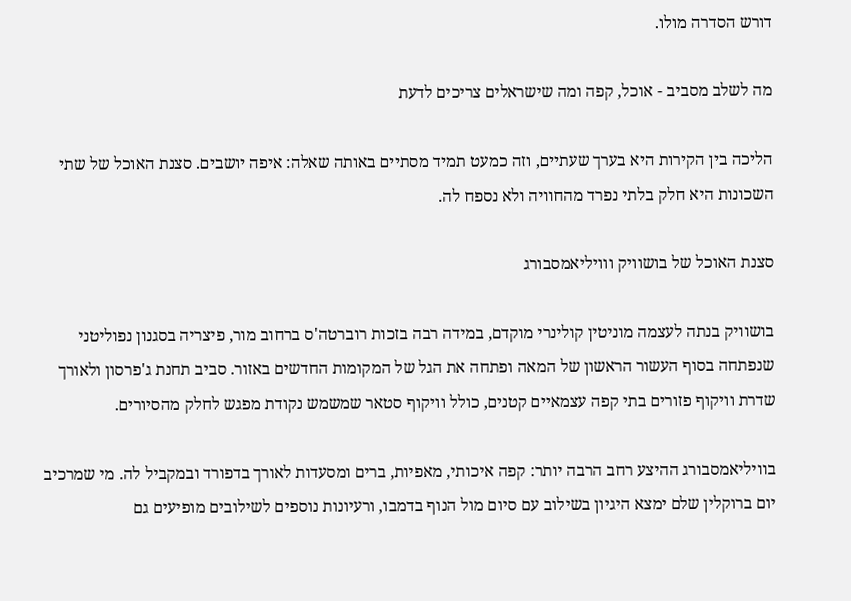דורש הסדרה מולו.

מה לשלב מסביב - אוכל, קפה ומה שישראלים צריכים לדעת

הליכה בין הקירות היא בערך שעתיים, וזה כמעט תמיד מסתיים באותה שאלה: איפה יושבים. סצנת האוכל של שתי השכונות היא חלק בלתי נפרד מהחוויה ולא נספח לה.

סצנת האוכל של בושוויק ווויליאמסבורג

בושוויק בנתה לעצמה מוניטין קולינרי מוקדם, במידה רבה בזכות רוברטה'ס ברחוב מור, פיצריה בסגנון נפוליטני שנפתחה בסוף העשור הראשון של המאה ופתחה את הגל של המקומות החדשים באזור. סביב תחנת ג'פרסון ולאורך שדרת וויקוף פזורים בתי קפה עצמאיים קטנים, כולל וויקוף סטאר שמשמש נקודת מפגש לחלק מהסיורים.

בוויליאמסבורג ההיצע רחב הרבה יותר: קפה איכותי, מאפיות, ברים ומסעדות לאורך בדפורד ובמקביל לה. מי שמרכיב יום ברוקלין שלם ימצא היגיון בשילוב עם סיום מול הנוף בדמבו, ורעיונות נוספים לשילובים מופיעים גם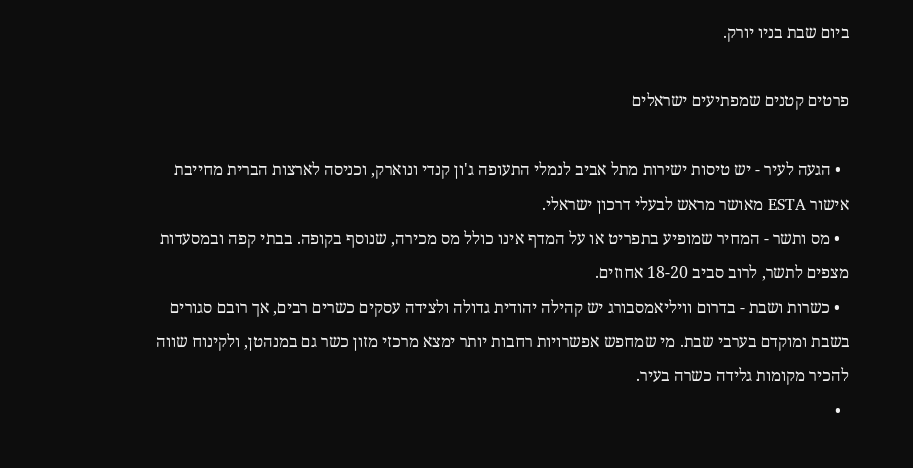ביום שבת בניו יורק.

פרטים קטנים שמפתיעים ישראלים

  • הגעה לעיר - יש טיסות ישירות מתל אביב לנמלי התעופה ג'ון קנדי ונוארק, וכניסה לארצות הברית מחייבת אישור ESTA מאושר מראש לבעלי דרכון ישראלי.
  • מס ותשר - המחיר שמופיע בתפריט או על המדף אינו כולל מס מכירה, שנוסף בקופה. בבתי קפה ובמסעדות מצפים לתשר, לרוב סביב 18-20 אחוזים.
  • כשרות ושבת - בדרום וויליאמסבורג יש קהילה יהודית גדולה ולצידה עסקים כשרים רבים, אך רובם סגורים בשבת ומוקדם בערבי שבת. מי שמחפש אפשרויות רחבות יותר ימצא מרכזי מזון כשר גם במנהטן, ולקינוח שווה להכיר מקומות גלידה כשרה בעיר.
  •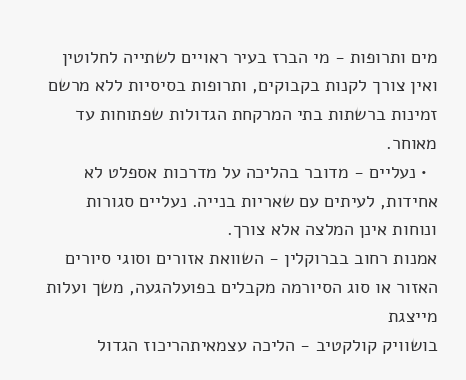מים ותרופות - מי הברז בעיר ראויים לשתייה לחלוטין ואין צורך לקנות בקבוקים, ותרופות בסיסיות ללא מרשם זמינות ברשתות בתי המרקחת הגדולות שפתוחות עד מאוחר.
  • נעליים - מדובר בהליכה על מדרכות אספלט לא אחידות, לעיתים עם שאריות בנייה. נעליים סגורות ונוחות אינן המלצה אלא צורך.
אמנות רחוב בברוקלין - השוואת אזורים וסוגי סיורים
האזור או סוג הסיורמה מקבלים בפועלהגעה, משך ועלות מייצגת
בושוויק קולקטיב - הליכה עצמאיתהריכוז הגדול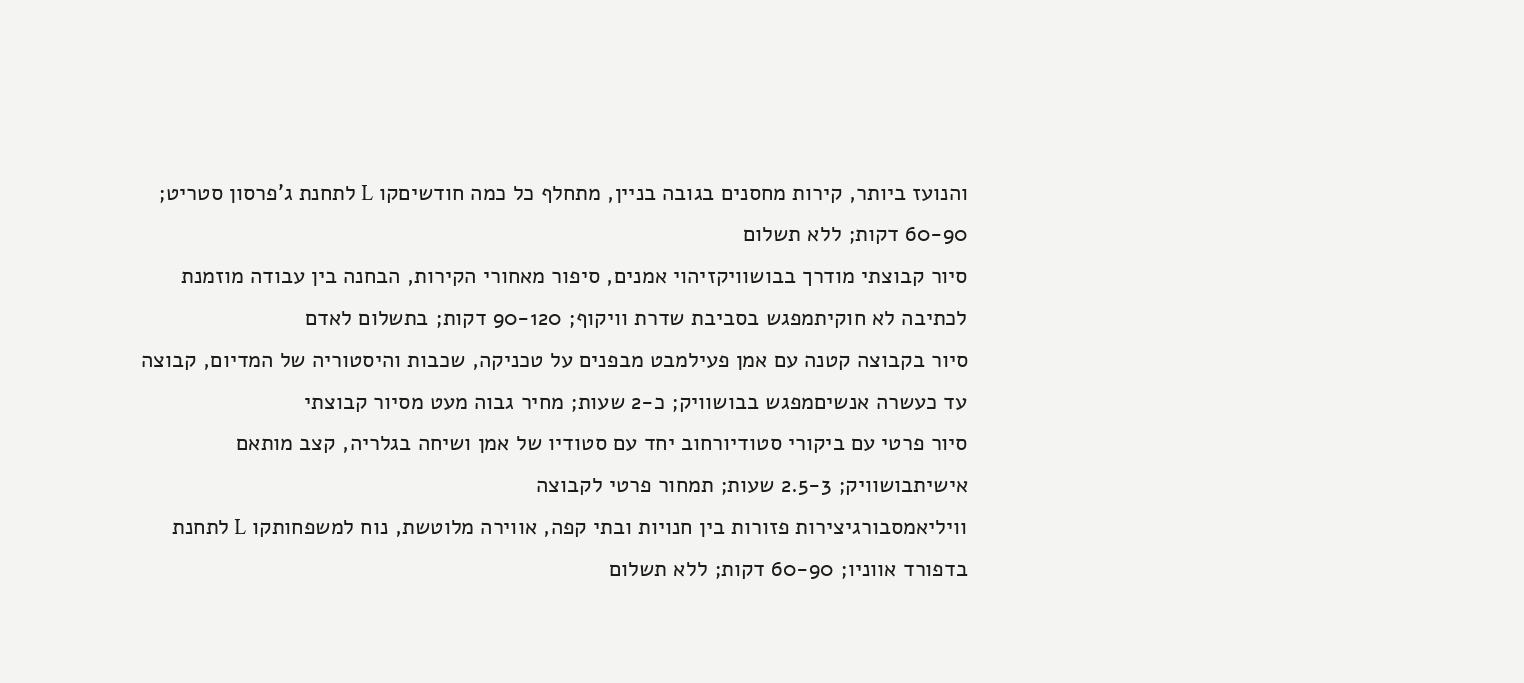והנועז ביותר, קירות מחסנים בגובה בניין, מתחלף כל כמה חודשיםקו L לתחנת ג'פרסון סטריט; 60-90 דקות; ללא תשלום
סיור קבוצתי מודרך בבושוויקזיהוי אמנים, סיפור מאחורי הקירות, הבחנה בין עבודה מוזמנת לכתיבה לא חוקיתמפגש בסביבת שדרת וויקוף; 90-120 דקות; בתשלום לאדם
סיור בקבוצה קטנה עם אמן פעילמבט מבפנים על טכניקה, שכבות והיסטוריה של המדיום, קבוצה עד כעשרה אנשיםמפגש בבושוויק; כ-2 שעות; מחיר גבוה מעט מסיור קבוצתי
סיור פרטי עם ביקורי סטודיורחוב יחד עם סטודיו של אמן ושיחה בגלריה, קצב מותאם אישיתבושוויק; 2.5-3 שעות; תמחור פרטי לקבוצה
וויליאמסבורגיצירות פזורות בין חנויות ובתי קפה, אווירה מלוטשת, נוח למשפחותקו L לתחנת בדפורד אווניו; 60-90 דקות; ללא תשלום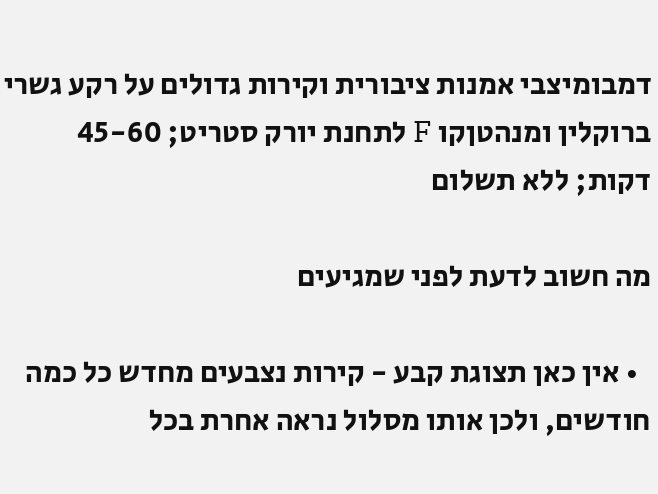דמבומיצבי אמנות ציבורית וקירות גדולים על רקע גשרי ברוקלין ומנהטןקו F לתחנת יורק סטריט; 45-60 דקות; ללא תשלום

מה חשוב לדעת לפני שמגיעים

  • אין כאן תצוגת קבע - קירות נצבעים מחדש כל כמה חודשים, ולכן אותו מסלול נראה אחרת בכל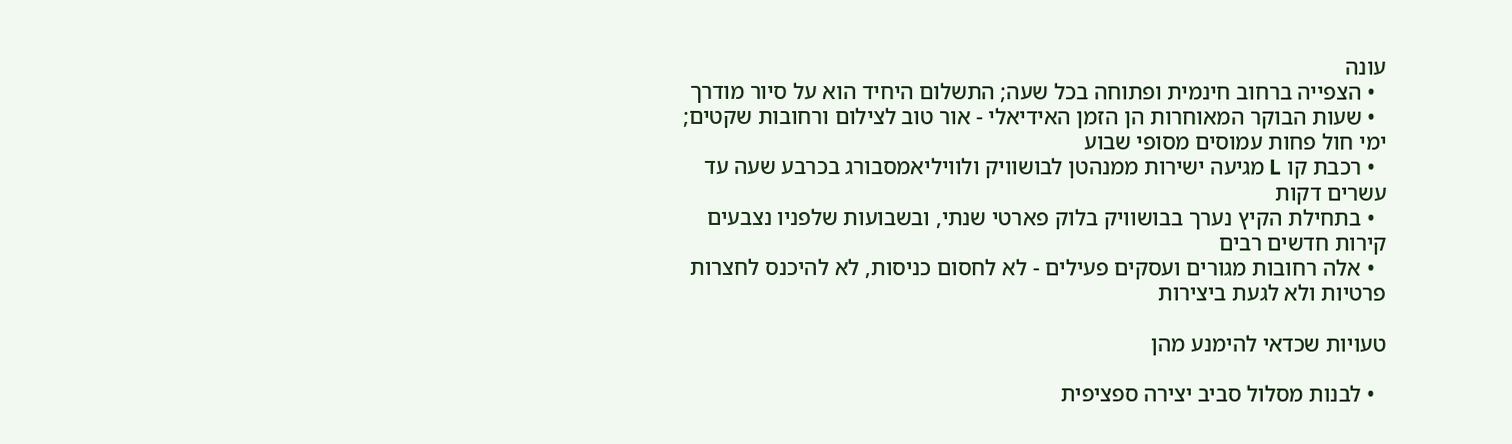עונה
  • הצפייה ברחוב חינמית ופתוחה בכל שעה; התשלום היחיד הוא על סיור מודרך
  • שעות הבוקר המאוחרות הן הזמן האידיאלי - אור טוב לצילום ורחובות שקטים; ימי חול פחות עמוסים מסופי שבוע
  • רכבת קו L מגיעה ישירות ממנהטן לבושוויק ולוויליאמסבורג בכרבע שעה עד עשרים דקות
  • בתחילת הקיץ נערך בבושוויק בלוק פארטי שנתי, ובשבועות שלפניו נצבעים קירות חדשים רבים
  • אלה רחובות מגורים ועסקים פעילים - לא לחסום כניסות, לא להיכנס לחצרות פרטיות ולא לגעת ביצירות

טעויות שכדאי להימנע מהן

  • לבנות מסלול סביב יצירה ספציפית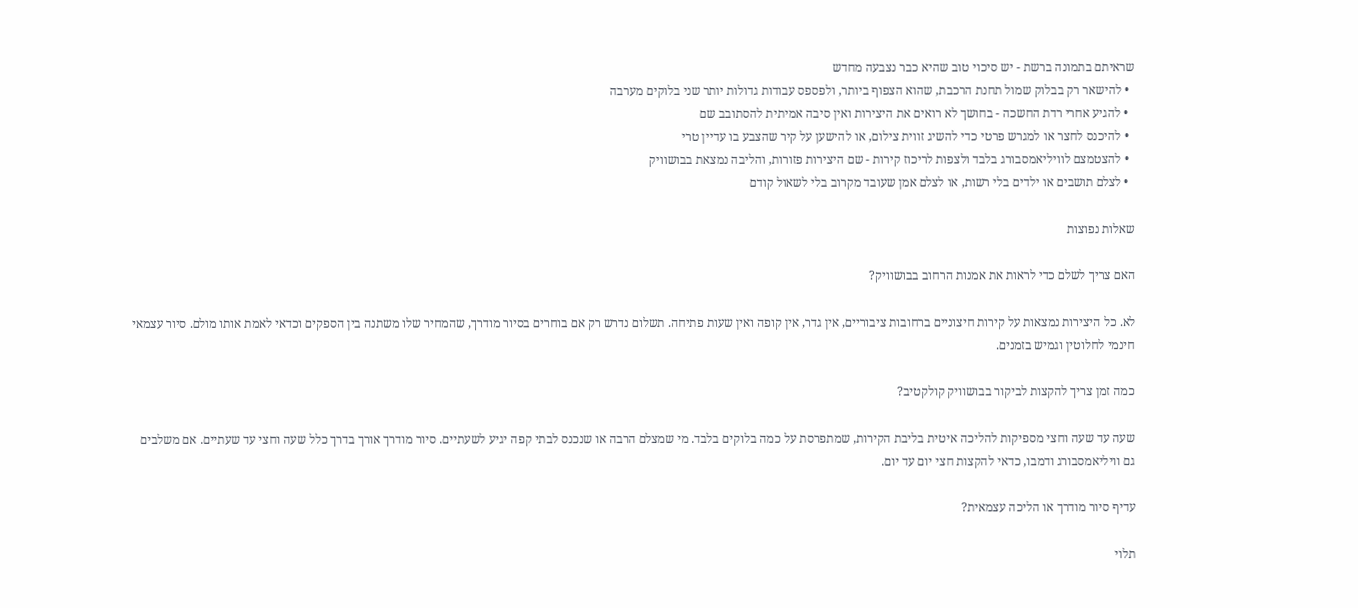שראיתם בתמונה ברשת - יש סיכוי טוב שהיא כבר נצבעה מחדש
  • להישאר רק בבלוק שמול תחנת הרכבת, שהוא הצפוף ביותר, ולפספס עבודות גדולות יותר שני בלוקים מערבה
  • להגיע אחרי רדת החשכה - בחושך לא רואים את היצירות ואין סיבה אמיתית להסתובב שם
  • להיכנס לחצר או למגרש פרטי כדי להשיג זווית צילום, או להישען על קיר שהצבע בו עדיין טרי
  • להצטמצם לוויליאמסבורג בלבד ולצפות לריכוז קירות - שם היצירות פזורות, והליבה נמצאת בבושוויק
  • לצלם תושבים או ילדים בלי רשות, או לצלם אמן שעובד מקרוב בלי לשאול קודם

שאלות נפוצות

האם צריך לשלם כדי לראות את אמנות הרחוב בבושוויק?

לא. כל היצירות נמצאות על קירות חיצוניים ברחובות ציבוריים, אין גדר, אין קופה ואין שעות פתיחה. תשלום נדרש רק אם בוחרים בסיור מודרך, שהמחיר שלו משתנה בין הספקים וכדאי לאמת אותו מולם. סיור עצמאי חינמי לחלוטין וגמיש בזמנים.

כמה זמן צריך להקצות לביקור בבושוויק קולקטיב?

שעה עד שעה וחצי מספיקות להליכה איטית בליבת הקירות, שמתפרסת על כמה בלוקים בלבד. מי שמצלם הרבה או שנכנס לבתי קפה יגיע לשעתיים. סיור מודרך אורך בדרך כלל שעה וחצי עד שעתיים. אם משלבים גם וויליאמסבורג ודמבו, כדאי להקצות חצי יום עד יום.

עדיף סיור מודרך או הליכה עצמאית?

תלוי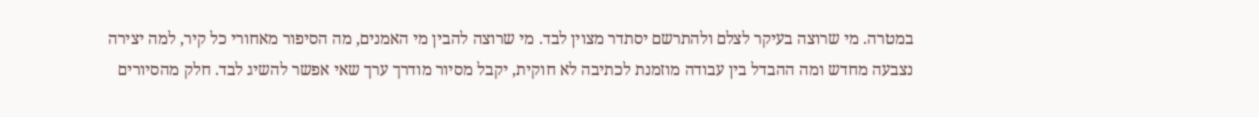במטרה. מי שרוצה בעיקר לצלם ולהתרשם יסתדר מצוין לבד. מי שרוצה להבין מי האמנים, מה הסיפור מאחורי כל קיר, למה יצירה נצבעה מחדש ומה ההבדל בין עבודה מוזמנת לכתיבה לא חוקית, יקבל מסיור מודרך ערך שאי אפשר להשיג לבד. חלק מהסיורים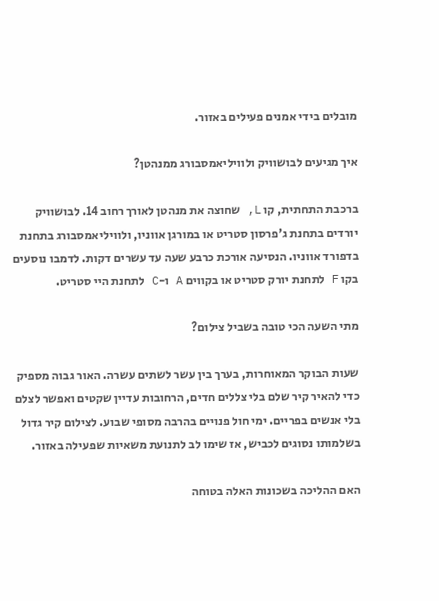מובלים בידי אמנים פעילים באזור.

איך מגיעים לבושוויק ולוויליאמסבורג ממנהטן?

ברכבת התחתית, קו L, שחוצה את מנהטן לאורך רחוב 14. לבושוויק יורדים בתחנת ג'פרסון סטריט או במורגן אווניו, ולוויליאמסבורג בתחנת בדפורד אווניו. הנסיעה אורכת כרבע שעה עד עשרים דקות. לדמבו נוסעים בקו F לתחנת יורק סטריט או בקווים A ו-C לתחנת היי סטריט.

מתי השעה הכי טובה בשביל צילום?

שעות הבוקר המאוחרות, בערך בין עשר לשתים עשרה. האור גבוה מספיק כדי להאיר קיר שלם בלי צללים חדים, הרחובות עדיין שקטים ואפשר לצלם בלי אנשים בפריים. ימי חול פנויים בהרבה מסופי שבוע. לצילום קיר גדול בשלמותו נסוגים לכביש, אז שימו לב לתנועת משאיות שפעילה באזור.

האם ההליכה בשכונות האלה בטוחה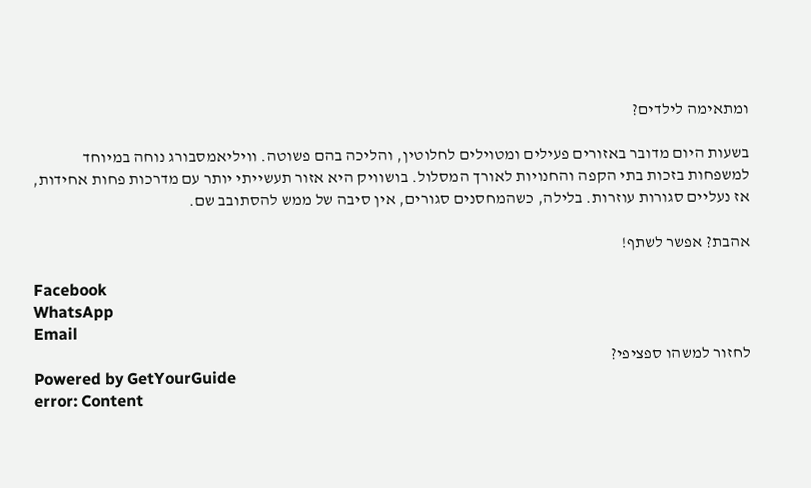ומתאימה לילדים?

בשעות היום מדובר באזורים פעילים ומטוילים לחלוטין, והליכה בהם פשוטה. וויליאמסבורג נוחה במיוחד למשפחות בזכות בתי הקפה והחנויות לאורך המסלול. בושוויק היא אזור תעשייתי יותר עם מדרכות פחות אחידות, אז נעליים סגורות עוזרות. בלילה, כשהמחסנים סגורים, אין סיבה של ממש להסתובב שם.

אהבת? אפשר לשתף!

Facebook
WhatsApp
Email
לחזור למשהו ספציפי?
Powered by GetYourGuide
error: Content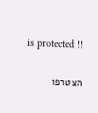is protected !!

הצטרפו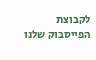לקבוצת הפייסבוק שלנו